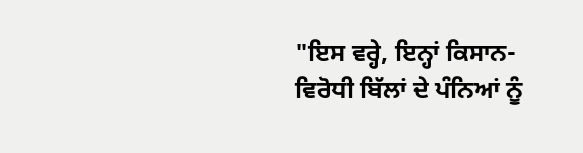"ਇਸ ਵਰ੍ਹੇ, ਇਨ੍ਹਾਂ ਕਿਸਾਨ-ਵਿਰੋਧੀ ਬਿੱਲਾਂ ਦੇ ਪੰਨਿਆਂ ਨੂੰ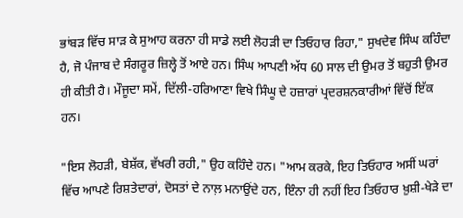ਭਾਂਬੜ ਵਿੱਚ ਸਾੜ ਕੇ ਸੁਆਹ ਕਰਨਾ ਹੀ ਸਾਡੇ ਲਈ ਲੋਹੜੀ ਦਾ ਤਿਓਹਾਰ ਰਿਹਾ," ਸੁਖਦੇਵ ਸਿੰਘ ਕਹਿੰਦਾ ਹੈ, ਜੋ ਪੰਜਾਬ ਦੇ ਸੰਗਰੂਰ ਜ਼ਿਲ੍ਹੇ ਤੋਂ ਆਏ ਹਨ। ਸਿੰਘ ਆਪਣੀ ਅੱਧ 60 ਸਾਲ ਦੀ ਉਮਰ ਤੋਂ ਬਹੁਤੀ ਉਮਰ ਹੀ ਕੀਤੀ ਹੈ। ਮੌਜੂਦਾ ਸਮੇਂ, ਦਿੱਲੀ-ਹਰਿਆਣਾ ਵਿਖੇ ਸਿੰਘੂ ਦੇ ਹਜ਼ਾਰਾਂ ਪ੍ਰਦਰਸ਼ਨਕਾਰੀਆਂ ਵਿੱਚੋਂ ਇੱਕ ਹਨ।

"ਇਸ ਲੋਹੜੀ, ਬੇਸ਼ੱਕ, ਵੱਖਰੀ ਰਹੀ," ਉਹ ਕਹਿੰਦੇ ਹਨ। "ਆਮ ਕਰਕੇ, ਇਹ ਤਿਓਹਾਰ ਅਸੀਂ ਘਰਾਂ ਵਿੱਚ ਆਪਣੇ ਰਿਸ਼ਤੇਦਾਰਾਂ, ਦੋਸਤਾਂ ਦੇ ਨਾਲ਼ ਮਨਾਉਂਦੇ ਹਨ, ਇੰਨਾ ਹੀ ਨਹੀਂ ਇਹ ਤਿਓਹਾਰ ਖ਼ੁਸ਼ੀ-ਖੇੜੇ ਦਾ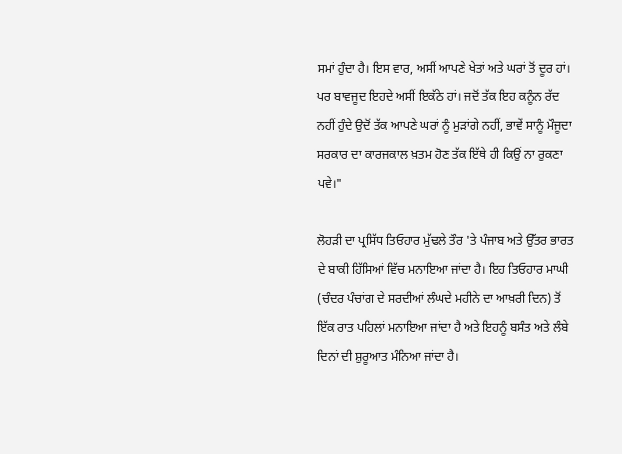ਸਮਾਂ ਹੁੰਦਾ ਹੈ। ਇਸ ਵਾਰ, ਅਸੀਂ ਆਪਣੇ ਖੇਤਾਂ ਅਤੇ ਘਰਾਂ ਤੋਂ ਦੂਰ ਹਾਂ। ਪਰ ਬਾਵਜੂਦ ਇਹਦੇ ਅਸੀਂ ਇਕੱਠੇ ਹਾਂ। ਜਦੋਂ ਤੱਕ ਇਹ ਕਨੂੰਨ ਰੱਦ ਨਹੀਂ ਹੁੰਦੇ ਉਦੋਂ ਤੱਕ ਆਪਣੇ ਘਰਾਂ ਨੂੰ ਮੁੜਾਂਗੇ ਨਹੀਂ, ਭਾਵੇਂ ਸਾਨੂੰ ਮੌਜੂਦਾ ਸਰਕਾਰ ਦਾ ਕਾਰਜਕਾਲ ਖ਼ਤਮ ਹੋਣ ਤੱਕ ਇੱਥੇ ਹੀ ਕਿਉਂ ਨਾ ਰੁਕਣਾ ਪਵੇ।"

ਲੋਹੜੀ ਦਾ ਪ੍ਰਸਿੱਧ ਤਿਓਹਾਰ ਮੁੱਢਲੇ ਤੌਰ 'ਤੇ ਪੰਜਾਬ ਅਤੇ ਉੱਤਰ ਭਾਰਤ ਦੇ ਬਾਕੀ ਹਿੱਸਿਆਂ ਵਿੱਚ ਮਨਾਇਆ ਜਾਂਦਾ ਹੈ। ਇਹ ਤਿਓਹਾਰ ਮਾਘੀ (ਚੰਦਰ ਪੰਚਾਂਗ ਦੇ ਸਰਦੀਆਂ ਲੰਘਦੇ ਮਹੀਨੇ ਦਾ ਆਖ਼ਰੀ ਦਿਨ) ਤੋਂ ਇੱਕ ਰਾਤ ਪਹਿਲਾਂ ਮਨਾਇਆ ਜਾਂਦਾ ਹੈ ਅਤੇ ਇਹਨੂੰ ਬਸੰਤ ਅਤੇ ਲੰਬੇ ਦਿਨਾਂ ਦੀ ਸ਼ੁਰੂਆਤ ਮੰਨਿਆ ਜਾਂਦਾ ਹੈ।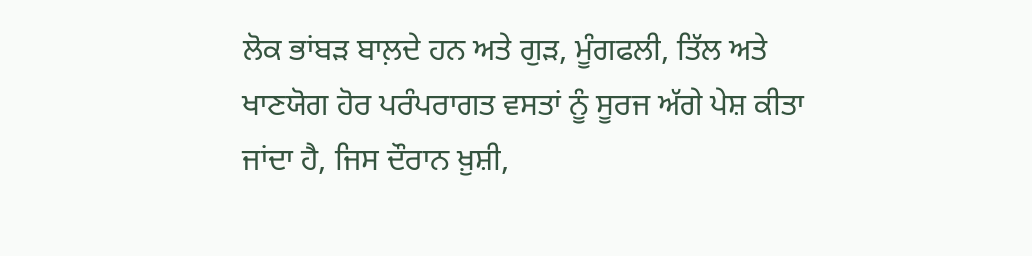ਲੋਕ ਭਾਂਬੜ ਬਾਲ਼ਦੇ ਹਨ ਅਤੇ ਗੁੜ, ਮੂੰਗਫਲੀ, ਤਿੱਲ ਅਤੇ ਖਾਣਯੋਗ ਹੋਰ ਪਰੰਪਰਾਗਤ ਵਸਤਾਂ ਨੂੰ ਸੂਰਜ ਅੱਗੇ ਪੇਸ਼ ਕੀਤਾ ਜਾਂਦਾ ਹੈ, ਜਿਸ ਦੌਰਾਨ ਖ਼ੁਸ਼ੀ,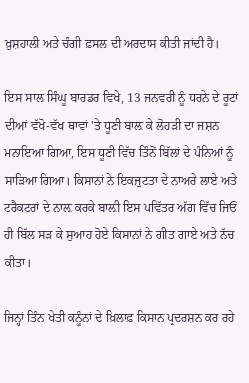ਖ਼ੁਸ਼ਹਾਲੀ ਅਤੇ ਚੰਗੀ ਫ਼ਸਲ ਦੀ ਅਰਦਾਸ ਕੀਤੀ ਜਾਂਦੀ ਹੈ।

ਇਸ ਸਾਲ ਸਿੰਘੂ ਬਾਰਡਰ ਵਿਖੇ, 13 ਜਨਵਰੀ ਨੂੰ ਧਰਨੇ ਦੇ ਰੂਟਾਂ ਦੀਆਂ ਵੱਖੋ-ਵੱਖ ਥਾਵਾਂ 'ਤੇ ਧੂਣੀ ਬਾਲ਼ ਕੇ ਲੋਹੜੀ ਦਾ ਜਸ਼ਨ ਮਨਾਇਆ ਗਿਆ, ਇਸ ਧੂਣੀ ਵਿੱਚ ਤਿੰਨੋਂ ਬਿੱਲਾਂ ਦੇ ਪੰਨਿਆਂ ਨੂੰ ਸਾੜਿਆ ਗਿਆ। ਕਿਸਾਨਾਂ ਨੇ ਇਕਜੁਟਤਾ ਦੇ ਨਾਅਰੇ ਲਾਏ ਅਤੇ ਟਰੈਕਟਰਾਂ ਦੇ ਨਾਲ਼ ਕਰਕੇ ਬਾਲ਼ੀ ਇਸ ਪਵਿੱਤਰ ਅੱਗ ਵਿੱਚ ਜਿਓਂ ਹੀ ਬਿੱਲ ਸੜ ਕੇ ਸੁਆਹ ਹੋਏ ਕਿਸਾਨਾਂ ਨੇ ਗੀਤ ਗਾਏ ਅਤੇ ਨੱਚ ਕੀਤਾ।

ਜਿਨ੍ਹਾਂ ਤਿੰਨ ਖੇਤੀ ਕਨੂੰਨਾਂ ਦੇ ਖ਼ਿਲਾਫ਼ ਕਿਸਾਨ ਪ੍ਰਦਰਸ਼ਨ ਕਰ ਰਹੇ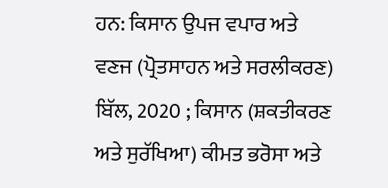ਹਨ: ਕਿਸਾਨ ਉਪਜ ਵਪਾਰ ਅਤੇ ਵਣਜ (ਪ੍ਰੋਤਸਾਹਨ ਅਤੇ ਸਰਲੀਕਰਣ) ਬਿੱਲ, 2020 ; ਕਿਸਾਨ (ਸ਼ਕਤੀਕਰਣ ਅਤੇ ਸੁਰੱਖਿਆ) ਕੀਮਤ ਭਰੋਸਾ ਅਤੇ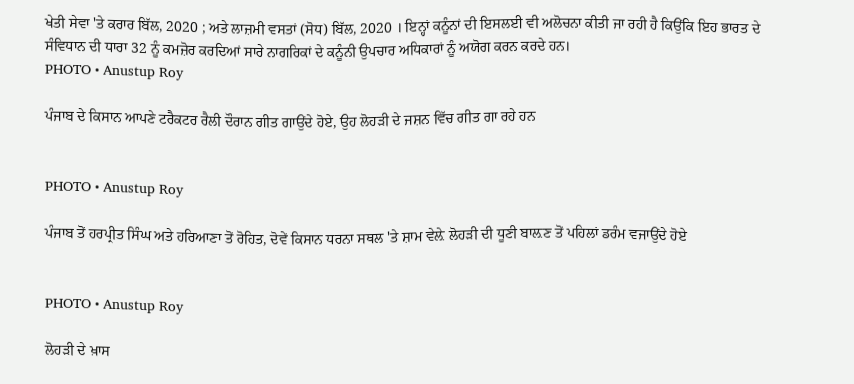ਖੇਤੀ ਸੇਵਾ 'ਤੇ ਕਰਾਰ ਬਿੱਲ, 2020 ; ਅਤੇ ਲਾਜ਼ਮੀ ਵਸਤਾਂ (ਸੋਧ) ਬਿੱਲ, 2020 । ਇਨ੍ਹਾਂ ਕਨੂੰਨਾਂ ਦੀ ਇਸਲਈ ਵੀ ਅਲੋਚਨਾ ਕੀਤੀ ਜਾ ਰਹੀ ਹੈ ਕਿਉਂਕਿ ਇਹ ਭਾਰਤ ਦੇ ਸੰਵਿਧਾਨ ਦੀ ਧਾਰਾ 32 ਨੂੰ ਕਮਜ਼ੋਰ ਕਰਦਿਆਂ ਸਾਰੇ ਨਾਗਰਿਕਾਂ ਦੇ ਕਨੂੰਨੀ ਉਪਚਾਰ ਅਧਿਕਾਰਾਂ ਨੂੰ ਅਯੋਗ ਕਰਨ ਕਰਦੇ ਹਨ।
PHOTO • Anustup Roy

ਪੰਜਾਬ ਦੇ ਕਿਸਾਨ ਆਪਣੇ ਟਰੈਕਟਰ ਰੈਲੀ ਦੌਰਾਨ ਗੀਤ ਗਾਉਂਦੇ ਹੋਏ, ਉਹ ਲੋਹੜੀ ਦੇ ਜਸ਼ਨ ਵਿੱਚ ਗੀਤ ਗਾ ਰਹੇ ਹਨ


PHOTO • Anustup Roy

ਪੰਜਾਬ ਤੋਂ ਹਰਪ੍ਰੀਤ ਸਿੰਘ ਅਤੇ ਹਰਿਆਣਾ ਤੋਂ ਰੋਹਿਤ, ਦੋਵੇਂ ਕਿਸਾਨ ਧਰਨਾ ਸਥਲ 'ਤੇ ਸ਼ਾਮ ਵੇਲ਼ੇ ਲੋਹੜੀ ਦੀ ਧੂਣੀ ਬਾਲ਼ਣ ਤੋਂ ਪਹਿਲਾਂ ਡਰੰਮ ਵਜਾਉਂਦੇ ਹੋਏ


PHOTO • Anustup Roy

ਲੋਹੜੀ ਦੇ ਖ਼ਾਸ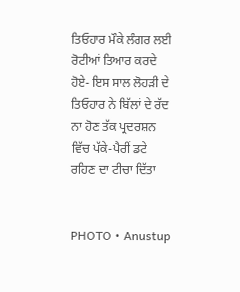ਤਿਓਹਾਰ ਮੌਕੇ ਲੰਗਰ ਲਈ ਰੋਟੀਆਂ ਤਿਆਰ ਕਰਦੇ ਹੋਏ- ਇਸ ਸਾਲ ਲੋਹੜੀ ਦੇ ਤਿਓਹਾਰ ਨੇ ਬਿੱਲਾਂ ਦੇ ਰੱਦ ਨਾ ਹੋਣ ਤੱਕ ਪ੍ਰਦਰਸ਼ਨ ਵਿੱਚ ਪੱਕੇ-ਪੈਰੀਂ ਡਟੇ ਰਹਿਣ ਦਾ ਟੀਚਾ ਦਿੱਤਾ


PHOTO • Anustup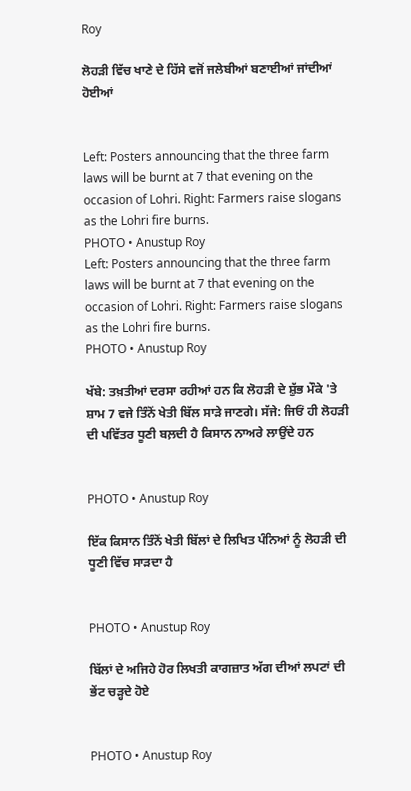Roy

ਲੋਹੜੀ ਵਿੱਚ ਖਾਣੇ ਦੇ ਹਿੱਸੇ ਵਜੋਂ ਜਲੇਬੀਆਂ ਬਣਾਈਆਂ ਜਾਂਦੀਆਂ ਹੋਈਆਂ


Left: Posters announcing that the three farm laws will be burnt at 7 that evening on the occasion of Lohri. Right: Farmers raise slogans as the Lohri fire burns.
PHOTO • Anustup Roy
Left: Posters announcing that the three farm laws will be burnt at 7 that evening on the occasion of Lohri. Right: Farmers raise slogans as the Lohri fire burns.
PHOTO • Anustup Roy

ਖੱਬੇ: ਤਖ਼ਤੀਆਂ ਦਰਸਾ ਰਹੀਆਂ ਹਨ ਕਿ ਲੋਹੜੀ ਦੇ ਸ਼ੁੱਭ ਮੌਕੇ 'ਤੇ ਸ਼ਾਮ 7 ਵਜੇ ਤਿੰਨੋਂ ਖੇਤੀ ਬਿੱਲ ਸਾੜੇ ਜਾਣਗੇ। ਸੱਜੇ: ਜਿਓਂ ਹੀ ਲੋਹੜੀ ਦੀ ਪਵਿੱਤਰ ਧੂਣੀ ਬਲ਼ਦੀ ਹੈ ਕਿਸਾਨ ਨਾਅਰੇ ਲਾਉਂਦੇ ਹਨ


PHOTO • Anustup Roy

ਇੱਕ ਕਿਸਾਨ ਤਿੰਨੋਂ ਖੇਤੀ ਬਿੱਲਾਂ ਦੇ ਲਿਖਿਤ ਪੰਨਿਆਂ ਨੂੰ ਲੋਹੜੀ ਦੀ ਧੂਣੀ ਵਿੱਚ ਸਾੜਦਾ ਹੈ


PHOTO • Anustup Roy

ਬਿੱਲਾਂ ਦੇ ਅਜਿਹੇ ਹੋਰ ਲਿਖਤੀ ਕਾਗਜ਼ਾਤ ਅੱਗ ਦੀਆਂ ਲਪਟਾਂ ਦੀ ਭੇਂਟ ਚੜ੍ਹਦੇ ਹੋਏ


PHOTO • Anustup Roy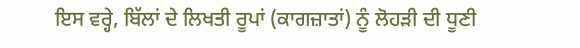ਇਸ ਵਰ੍ਹੇ, ਬਿੱਲਾਂ ਦੇ ਲਿਖਤੀ ਰੂਪਾਂ (ਕਾਗਜ਼ਾਤਾਂ) ਨੂੰ ਲੋਹੜੀ ਦੀ ਧੂਣੀ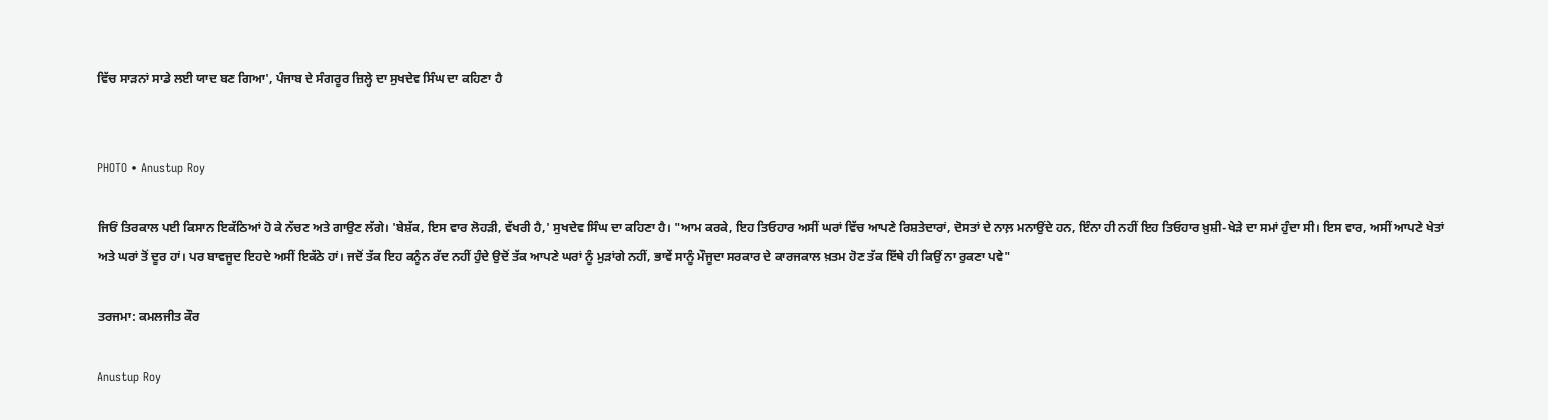ਵਿੱਚ ਸਾੜਨਾਂ ਸਾਡੇ ਲਈ ਯਾਦ ਬਣ ਗਿਆ', ਪੰਜਾਬ ਦੇ ਸੰਗਰੂਰ ਜ਼ਿਲ੍ਹੇ ਦਾ ਸੁਖਦੇਵ ਸਿੰਘ ਦਾ ਕਹਿਣਾ ਹੈ


PHOTO • Anustup Roy

ਜਿਓਂ ਤਿਰਕਾਲ ਪਈ ਕਿਸਾਨ ਇਕੱਠਿਆਂ ਹੋ ਕੇ ਨੱਚਣ ਅਤੇ ਗਾਉਣ ਲੱਗੇ। 'ਬੇਸ਼ੱਕ, ਇਸ ਵਾਰ ਲੋਹੜੀ, ਵੱਖਰੀ ਹੈ,' ਸੁਖਦੇਵ ਸਿੰਘ ਦਾ ਕਹਿਣਾ ਹੈ। "ਆਮ ਕਰਕੇ, ਇਹ ਤਿਓਹਾਰ ਅਸੀਂ ਘਰਾਂ ਵਿੱਚ ਆਪਣੇ ਰਿਸ਼ਤੇਦਾਰਾਂ, ਦੋਸਤਾਂ ਦੇ ਨਾਲ਼ ਮਨਾਉਂਦੇ ਹਨ, ਇੰਨਾ ਹੀ ਨਹੀਂ ਇਹ ਤਿਓਹਾਰ ਖ਼ੁਸ਼ੀ-ਖੇੜੇ ਦਾ ਸਮਾਂ ਹੁੰਦਾ ਸੀ। ਇਸ ਵਾਰ, ਅਸੀਂ ਆਪਣੇ ਖੇਤਾਂ ਅਤੇ ਘਰਾਂ ਤੋਂ ਦੂਰ ਹਾਂ। ਪਰ ਬਾਵਜੂਦ ਇਹਦੇ ਅਸੀਂ ਇਕੱਠੇ ਹਾਂ। ਜਦੋਂ ਤੱਕ ਇਹ ਕਨੂੰਨ ਰੱਦ ਨਹੀਂ ਹੁੰਦੇ ਉਦੋਂ ਤੱਕ ਆਪਣੇ ਘਰਾਂ ਨੂੰ ਮੁੜਾਂਗੇ ਨਹੀਂ, ਭਾਵੇਂ ਸਾਨੂੰ ਮੌਜੂਦਾ ਸਰਕਾਰ ਦੇ ਕਾਰਜਕਾਲ ਖ਼ਤਮ ਹੋਣ ਤੱਕ ਇੱਥੇ ਹੀ ਕਿਉਂ ਨਾ ਰੁਕਣਾ ਪਵੇ"

ਤਰਜਮਾ: ਕਮਲਜੀਤ ਕੌਰ

Anustup Roy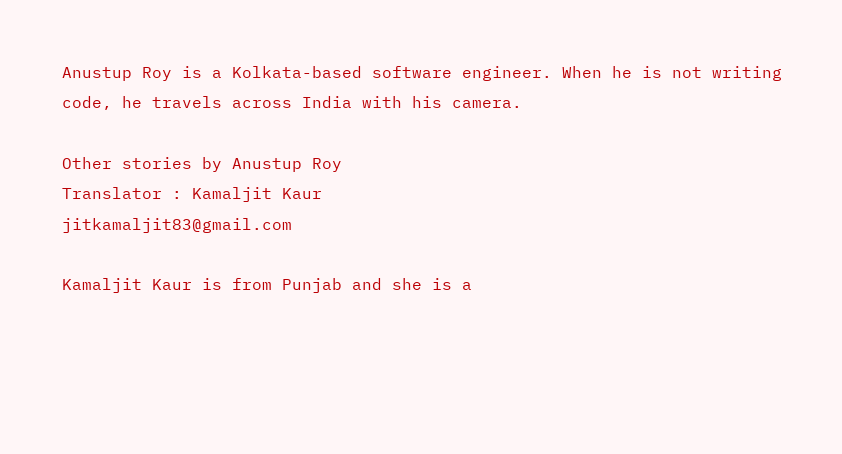Anustup Roy is a Kolkata-based software engineer. When he is not writing code, he travels across India with his camera.

Other stories by Anustup Roy
Translator : Kamaljit Kaur
jitkamaljit83@gmail.com

Kamaljit Kaur is from Punjab and she is a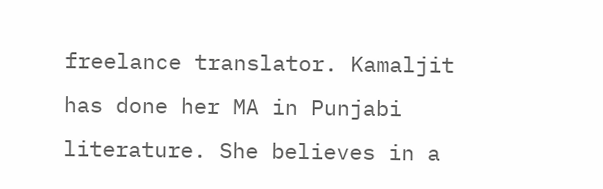freelance translator. Kamaljit has done her MA in Punjabi literature. She believes in a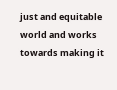just and equitable world and works towards making it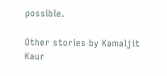possible.

Other stories by Kamaljit Kaur